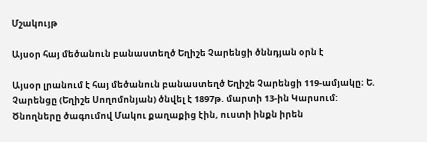Մշակույթ

Այսօր հայ մեծանուն բանաստեղծ Եղիշե Չարենցի ծննդյան օրն է

Այսօր լրանում է հայ մեծանուն բանաստեղծ Եղիշե Չարենցի 119-ամյակը։ Ե. Չարենցը (Եղիշե Սողոմոնյան) ծնվել է 1897թ. մարտի 13-ին Կարսում: Ծնողները ծագումով Մակու քաղաքից էին, ուստի ինքն իրեն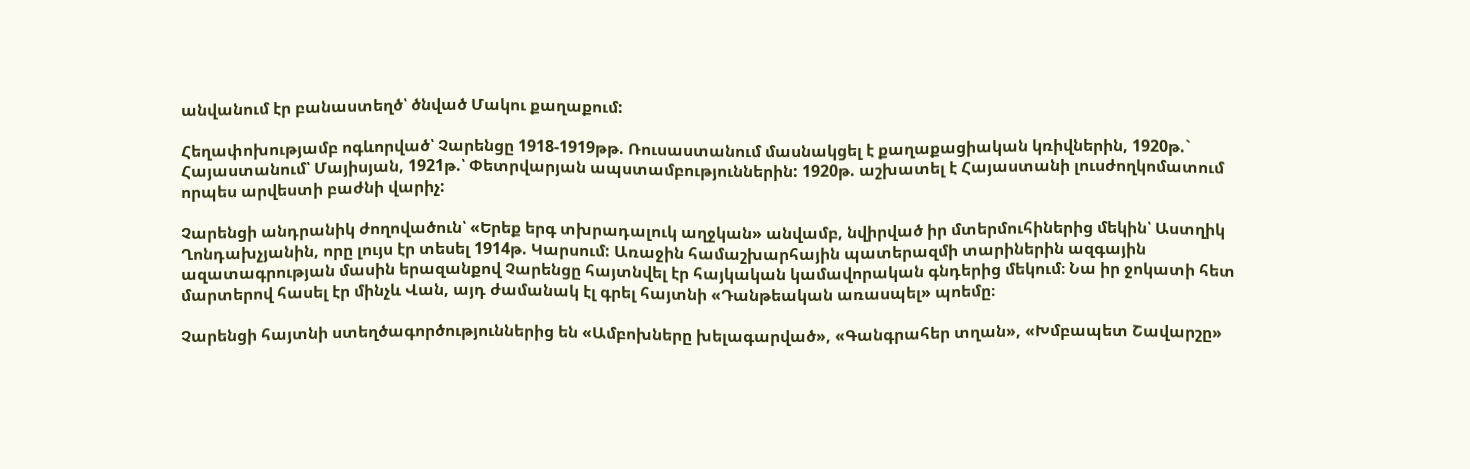անվանում էր բանաստեղծ՝ ծնված Մակու քաղաքում:

Հեղափոխությամբ ոգևորված՝ Չարենցը 1918-1919թթ. Ռուսաստանում մասնակցել է քաղաքացիական կռիվներին, 1920թ.` Հայաստանում՝ Մայիսյան, 1921թ.՝ Փետրվարյան ապստամբություններին: 1920թ. աշխատել է Հայաստանի լուսժողկոմատում որպես արվեստի բաժնի վարիչ:

Չարենցի անդրանիկ ժողովածուն՝ «Երեք երգ տխրադալուկ աղջկան» անվամբ, նվիրված իր մտերմուհիներից մեկին՝ Աստղիկ Ղոնդախչյանին, որը լույս էր տեսել 1914թ. Կարսում: Առաջին համաշխարհային պատերազմի տարիներին ազգային ազատագրության մասին երազանքով Չարենցը հայտնվել էր հայկական կամավորական գնդերից մեկում։ Նա իր ջոկատի հետ մարտերով հասել էր մինչև Վան, այդ ժամանակ էլ գրել հայտնի «Դանթեական առասպել» պոեմը։

Չարենցի հայտնի ստեղծագործություններից են «Ամբոխները խելագարված», «Գանգրահեր տղան», «Խմբապետ Շավարշը»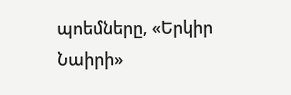պոեմները, «Երկիր Նաիրի»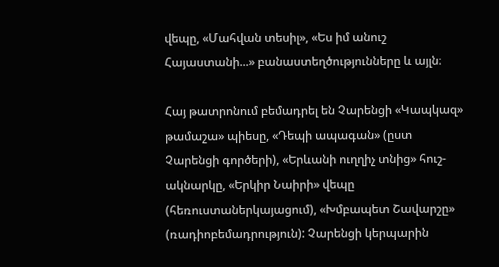վեպը, «Մահվան տեսիլ», «Ես իմ անուշ Հայաստանի...» բանաստեղծությունները և այլն։

Հայ թատրոնում բեմադրել են Չարենցի «Կապկազ» թամաշա» պիեսը, «Դեպի ապագան» (ըստ Չարենցի գործերի), «Երևանի ուղղիչ տնից» հուշ-ակնարկը, «Երկիր Նաիրի» վեպը (հեռուստաներկայացում), «Խմբապետ Շավարշը» (ռադիոբեմադրություն): Չարենցի կերպարին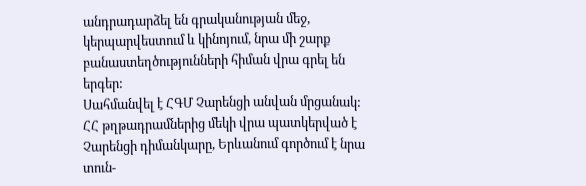անդրադարձել են գրականության մեջ, կերպարվեստում և կինոյում, նրա մի շարք բանաստեղծությունների հիման վրա գրել են երգեր:
Սահմանվել է ՀԳՄ Չարենցի անվան մրցանակ: ՀՀ թղթադրամներից մեկի վրա պատկերված է Չարենցի դիմանկարը, Երևանում գործում է նրա տուն-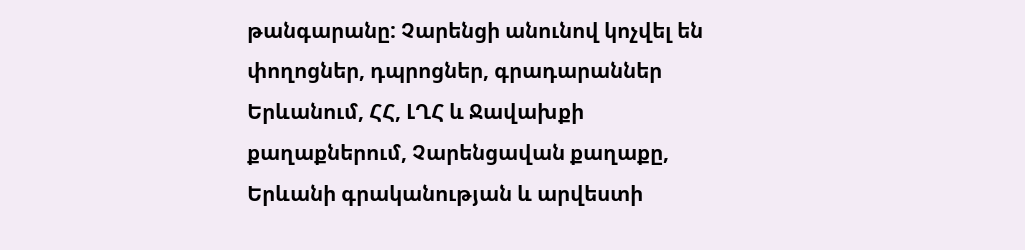թանգարանը: Չարենցի անունով կոչվել են փողոցներ, դպրոցներ, գրադարաններ Երևանում, ՀՀ, ԼՂՀ և Ջավախքի քաղաքներում, Չարենցավան քաղաքը, Երևանի գրականության և արվեստի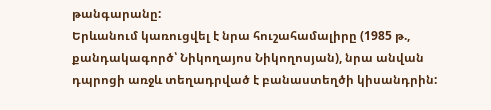թանգարանը:
Երևանում կառուցվել է նրա հուշահամալիրը (1985 թ., քանդակագործ՝ Նիկողայոս Նիկողոսյան), նրա անվան դպրոցի առջև տեղադրված է բանաստեղծի կիսանդրին: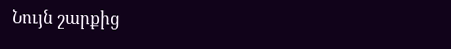Նույն շարքից